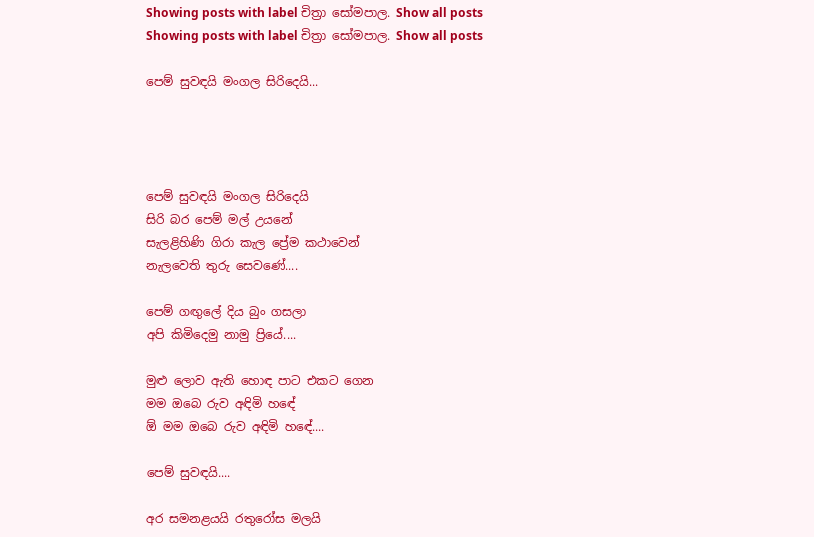Showing posts with label චිත්‍රා සෝමපාල. Show all posts
Showing posts with label චිත්‍රා සෝමපාල. Show all posts

පෙම් සුවඳයි මංගල සිරිදෙයි...




පෙම් සුවඳයි මංගල සිරිදෙයි
සිරි බර පෙම් මල් උයනේ
සැලළිහිණි ගිරා කැල ප්‍රේම කථාවෙන්
නැලවෙති තුරු සෙවණේ....

පෙම් ගඟුලේ දිය බුං ගසලා
අපි කිමිදෙමු නාමු ප්‍රියේ....

මුළු ලොව ඇති හොඳ පාට එකට ගෙන
මම ඔබෙ රුව අඳිමි හඳේ
ඕ මම ඔබෙ රුව අඳිමි හඳේ....

පෙම් සුවඳයි....

අර සමනළයයි රතුරෝස මලයි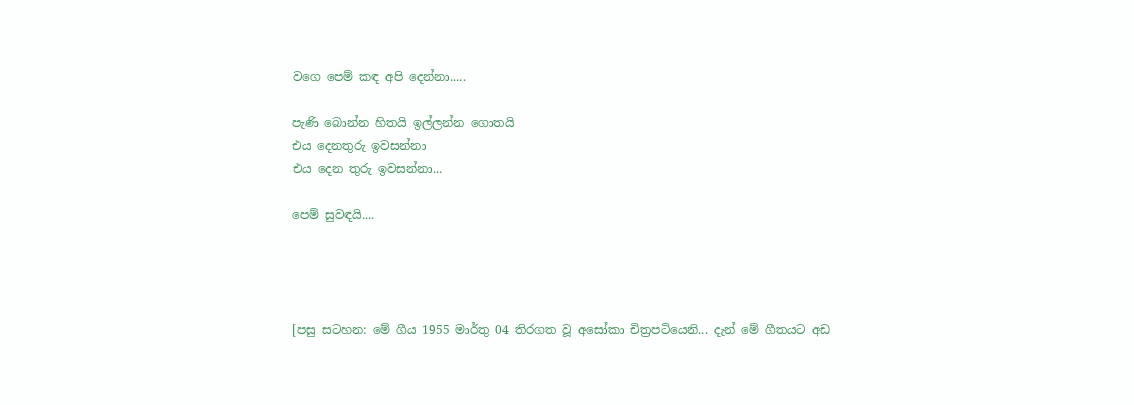වගෙ පෙම් කඳ අපි දෙන්නා.....

පැණි බොන්න හිතයි ඉල්ලන්න ගොතයි
එය දෙනතුරු ඉවසන්නා
එය දෙන තුරු ඉවසන්නා...

පෙම් සුවඳයි....




[පසු සටහන: මේ ගීය 1955 මාර්තු 04 තිරගත වූ අසෝකා චිත්‍රපටියෙනි... දැන් මේ ගීතයට අඩ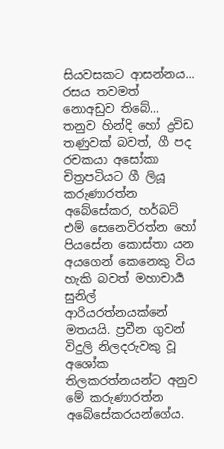සියවසකට ආසන්නය... රසය තවමත් නොඅඩුව තිබේ... තනුව හින්දි හෝ ද්‍රවිඩ තණුවක් බවත්, ගී පද රචකයා අසෝකා චිත්‍රපටියට ගී ලියූ කරුණාරත්න අබේසේකර, හර්බට් එම් සෙනෙවිරත්න හෝ පියසේන කොස්තා යන අයගෙන් කෙනෙකු විය හැකි බවත් මහාචාර්‍ය සුනිල් ආරියරත්නයක්නේ මතයයි. ප්‍රවීන ගුවන් විදුලි නිලදරුවකු වූ අශෝක තිලකරත්නයන්ට අනුව මේ කරුණාරත්න අබේසේකරයන්ගේය.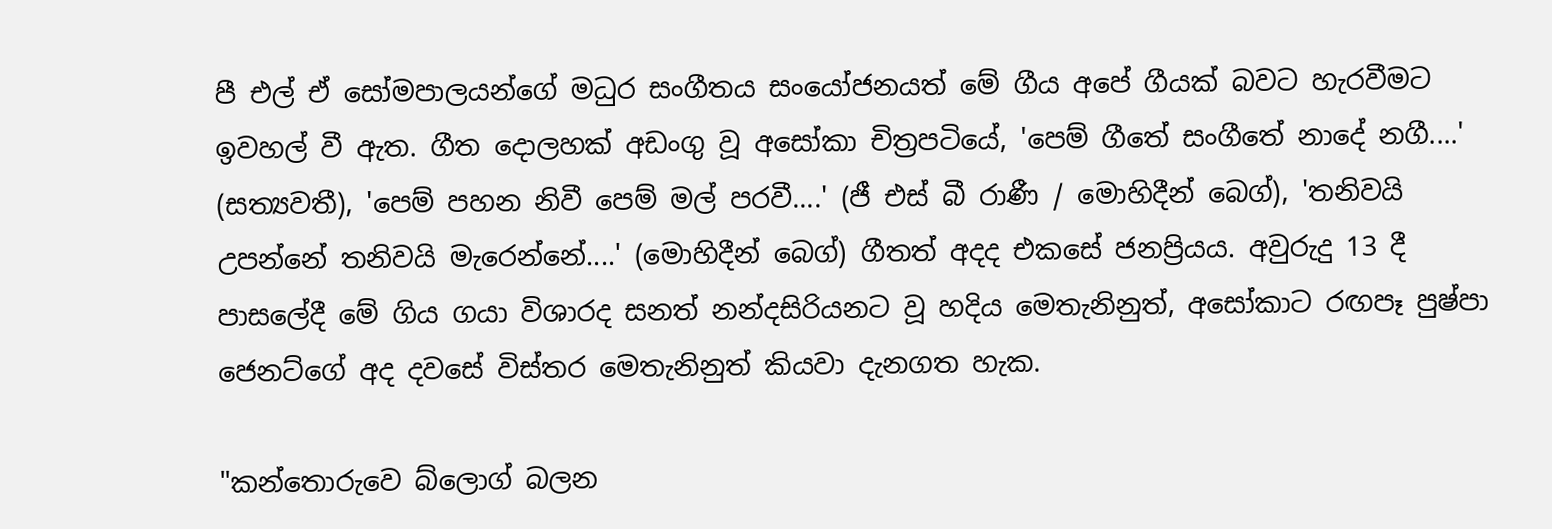පී එල් ඒ සෝමපාලයන්ගේ මධුර සංගීතය සංයෝජනයත් මේ ගීය අපේ ගීයක් බවට හැරවීමට ඉවහල් වී ඇත. ගීත දොලහක් අඩංගු වූ අසෝකා චිත්‍රපටියේ, 'පෙම් ගීතේ සංගීතේ නාදේ නගී....' (සත්‍යවතී), 'පෙම් පහන නිවී පෙම් මල් පරවී....' (ජී එස් බී රාණී / මොහිදීන් බෙග්), 'තනිවයි උපන්නේ තනිවයි මැරෙන්නේ....' (මොහිදීන් බෙග්) ගීතත් අදද එකසේ ජනප්‍රියය. අවුරුදු 13 දී පාසලේදී මේ ගිය ගයා විශාරද සනත් නන්දසිරියනට වූ හදිය මෙතැනිනුත්, අසෝකාට රඟපෑ පුෂ්පා ජෙනට්ගේ අද දවසේ විස්තර මෙතැනිනුත් කියවා දැනගත හැක.

"කන්තොරුවෙ බ්ලොග් බලන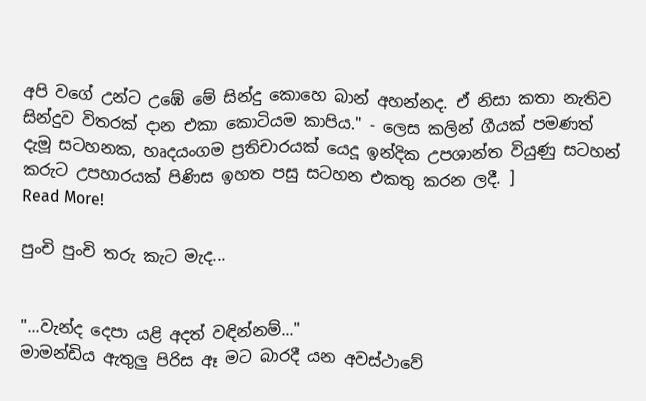අපි වගේ උන්ට උඹේ මේ සින්දු කොහෙ බාන් අහන්නද. ඒ නිසා කතා නැතිව සින්දුව විතරක් දාන එකා කොටියම කාපිය." - ලෙස කලින් ගීයක් පමණත් දැමූ සටහනක, හෘදයංගම ප්‍රතිචාරයක් යෙදූ ඉන්දික උපශාන්ත වියුණු සටහන් කරුට උපහාරයක් පිණිස ඉහත පසු සටහන එකතු කරන ලදී. ]
Read More!

පුංචි පුංචි තරු කැට මැද...


"...වැන්ද දෙපා යළි අදත් වඳින්නම්..."
මාමන්ඩිය ඇතුලු පිරිස ඈ මට බාරදී යන අවස්ථාවේ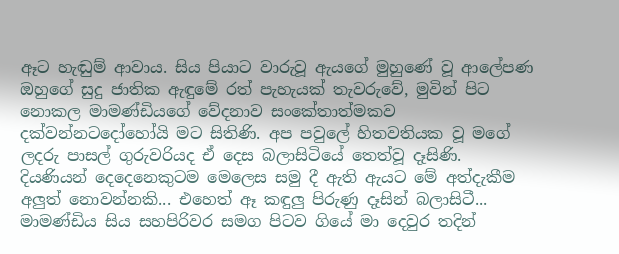ඈට හැඬුම් ආවාය. සිය පියාට වාරුවූ ඇයගේ මුහුණේ වූ ආලේපණ ඔහුගේ සුදු ජාතික ඇඳුමේ රත් පැහැයක් තැවරුවේ, මුවින් පිට නොකල මාමණ්ඩියගේ වේදනාව සංකේතාත්මකව දක්වන්නටදෝහෝයි මට සිතිණි. අප පවුලේ හිතවතියක වූ මගේ ලදරු පාසල් ගුරුවරියද ඒ දෙස බලාසිටියේ තෙත්වූ දෑසිණි. දියණියන් දෙදෙනෙකුටම මෙලෙස සමු දී ඇති ඇයට මේ අත්දැකීම අලුත් නොවන්නකි... එහෙත් ඈ කඳුලු පිරුණු දෑසින් බලාසිටී... මාමණ්ඩිය සිය සහපිරිවර සමග පිටව ගියේ මා දෙවුර තදින්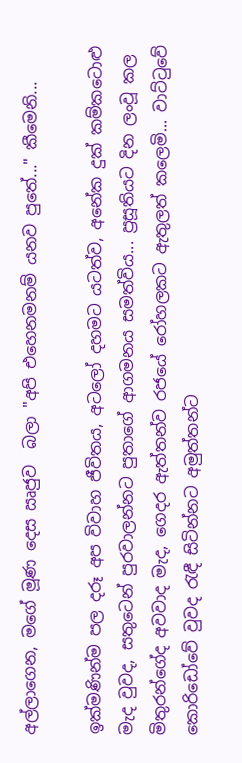අල්ලාගෙන, මගේ මූණ දෙස ඍජුව  බලා "අපි එහෙනමනම් යනව පුතේ..." කීමෙනි...

ඉක්මණින්ම පල දරූ අප විවාහ ජීවිතය, අටලෝ දහමට යටත්ව, අනේක දුක් කම්කටොළු මැද වුවද, සතුටෙන් පුරවාලන්නට පුතාගේ ආගමනය සමත්විය... ප්‍රසූතියට දින ලංවූ කල  මිතුරන්ගේද අවවාද මැද, ගෙදර ඇත්තන්ව රජයේ රෝහලකට ඇතුලත් කලෙමි... වාට්ටුවේ කොරිඩෝවේ වුවද රැඳී සිටින්නට අමුත්තන්ට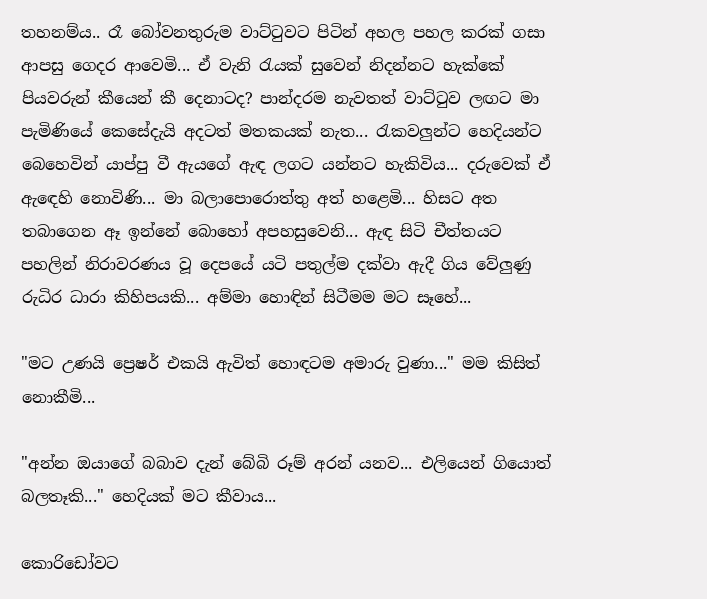තහනම්ය.. රෑ බෝවනතුරුම වාට්‍ටුවට පිටින් අහල පහල කරක් ගසා ආපසු ගෙදර ආවෙමි... ඒ වැනි ‍රැයක් සුවෙන් නිදන්නට හැක්කේ පියවරුන් කීයෙන් කී දෙනාටද? පාන්දරම නැවතත් වාට්‍ටුව ලඟට මා පැමිණියේ කෙසේදැයි අදටත් මතකයක් නැත... රැකවලුන්ට හෙදියන්ට බෙහෙවින් යාප්පු වී ඇයගේ ඇඳ ලගට යන්නට හැකිවිය... දරුවෙක් ඒ ඇ‍ඳෙහි නොවිණි... මා බලාපොරොත්තු අත් හළෙමි... හිසට අත තබාගෙන ඈ ඉන්නේ බොහෝ අපහසුවෙනි... ඇඳ සිටි චීත්තයට පහලින් නිරාවරණය වූ දෙපයේ යටි පතුල්ම දක්වා ඇදී ගිය වේලුණු රුධිර ධාරා කිහිපයකි... අම්මා හොඳින් සිටීමම මට සෑහේ...

"මට උණයි ප්‍රෙෂර් එකයි ඇවිත් හොඳටම අමාරු වුණා..." මම කිසිත් නොකීමි...

"අන්න ඔයාගේ බබාව දැන් බේබි රූම් අරන් යනව... එලියෙන් ගියොත් බලතෑකි..." හෙදියක් මට කීවාය...

කොරිඩෝවට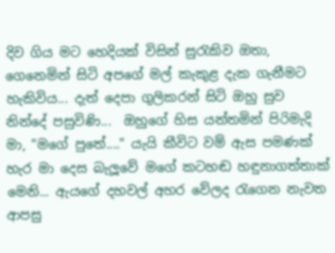දිව ගිය මට හෙදියක් විසින් සු‍රැකිව ඔතා, ගෙනෙමින් සිටි අපගේ මල් කැකුළ දැක ගැනීමට හැකිවිය... දැත් දෙපා ගුලිකරන් සිටි ඔහු සුව නින්දේ පසුවිණි...  ඔහුගේ හිස යන්තමින් පිරිමැදි මා, "මගේ පුතේ...." යැයි කීවිට වම් ඇස පමණක් හැර මා දෙස බැලූවේ මගේ කටහඬ හඳුනාගත්තාක් මෙනි... ඇයගේ දහවල් අහර වේලද ‍රැගෙන නැවත ආපසු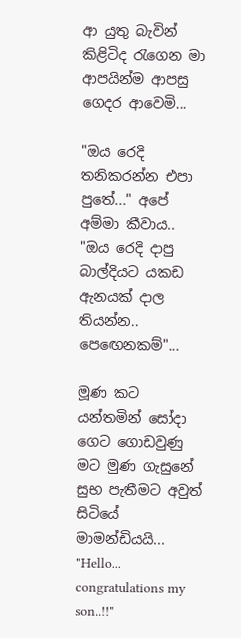ආ යුතු බැවින් කිළිටිද ‍රැගෙන මා ආපයින්ම ආපසු ගෙදර ආවෙමි...

"ඔය රෙදි තනිකරන්න එපා පුතේ..." අපේ අම්මා කීවාය..
"ඔය රෙදි දාපු බාල්දියට යකඩ ඇනයක් දාල තියන්න.. පෙ‍ඟෙනකම්"...

මූණ කට යන්තමින් සෝදා ගෙට ගොඩවුණු මට මුණ ගැසුනේ සුභ පැතීමට අවුත් සිටියේ මාමන්ඩියයි... "Hello... congratulations my son..!!"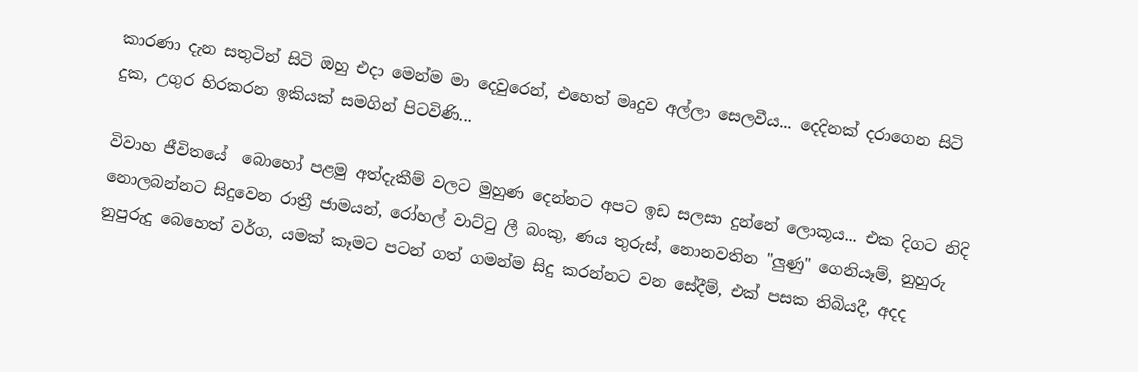කාරණා දැන සතුටින් සිටි ඔහු එදා මෙන්ම මා දෙවුරෙන්, එහෙත් මෘදුව අල්ලා සෙලවීය... දෙදිනක් දරාගෙන සිටි දුක, උගුර හිරකරන ඉකියක් සමගින් පිටවිණි...

විවාහ ජීවිතයේ  බොහෝ පළමු අත්දැකීම් වලට මුහුණ දෙන්නට අපට ඉඩ සලසා දුන්නේ ලොකූය... එක දිගට නිදි නොලබන්නට සිදුවෙන රාත්‍රී ජාමයන්, රෝහල් වාට්‍ටු ලී බංකු, ණය තුරුස්, නොනවතින "ලුණු" ගෙනියෑම්, නුහුරු නුපුරුදු බෙහෙත් වර්ග, යමක් කෑමට පටන් ගත් ගමන්ම සිදු කරන්නට වන සේදීම්, එක් පසක තිබියදී, අදද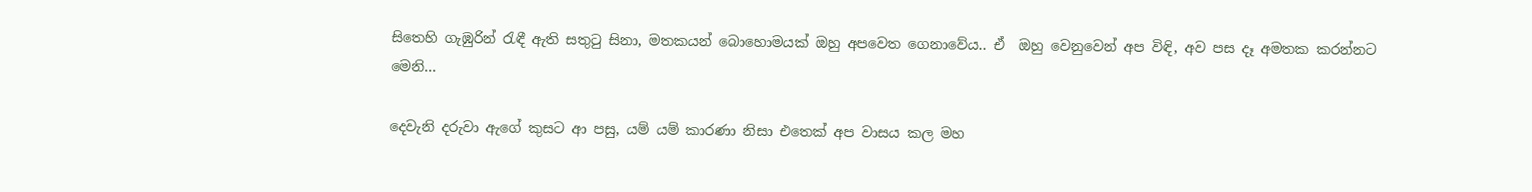සිතෙහි ගැඹුරින් ‍රැඳී ඇති සතු‍ටු සිනා, මතකයන් බොහොමයක් ඔහු අපවෙත ගෙනාවේය.. ඒ  ඔහු වෙනුවෙන් අප විඳි, අව පස දෑ අමතක කරන්නට මෙනි...

දෙවැනි දරුවා ඇගේ කුසට ආ පසු, යම් යම් කාරණා නිසා එතෙක් අප වාසය කල මහ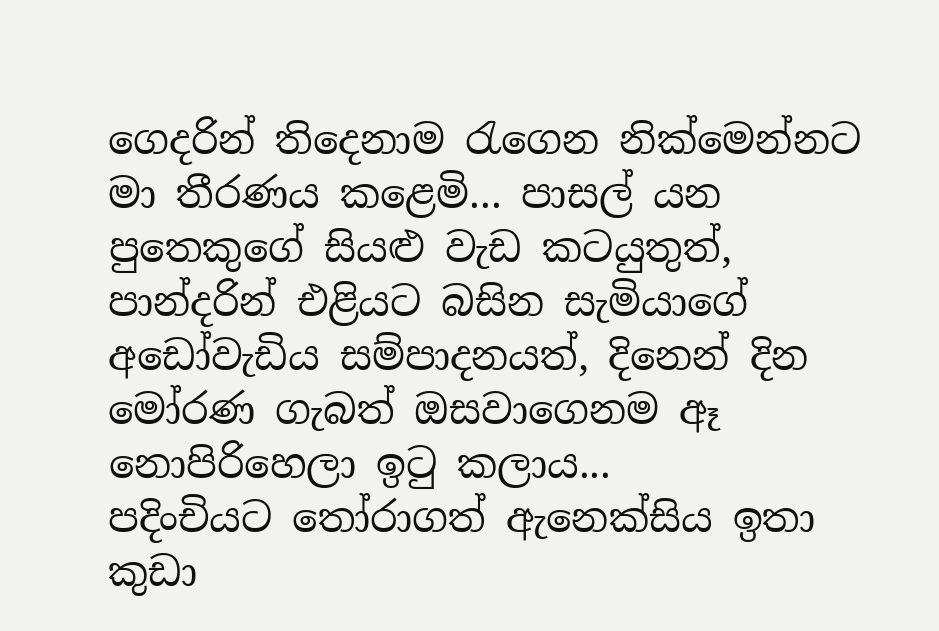ගෙදරින් තිදෙනාම ‍රැගෙන නික්මෙන්නට මා තීරණය කළෙමි... පාසල් යන පුතෙකුගේ සියළු වැඩ කටයුතුත්, පාන්දරින් එළියට බසින සැමියාගේ අඩෝවැඩිය සම්පාදනයත්, දිනෙන් දින මෝරණ ගැබත් ඔසවාගෙනම ඈ නොපිරිහෙලා ඉ‍ටු කලාය... පදිංචියට ‍තෝරාගත් ඇනෙක්සිය ඉතා කුඩා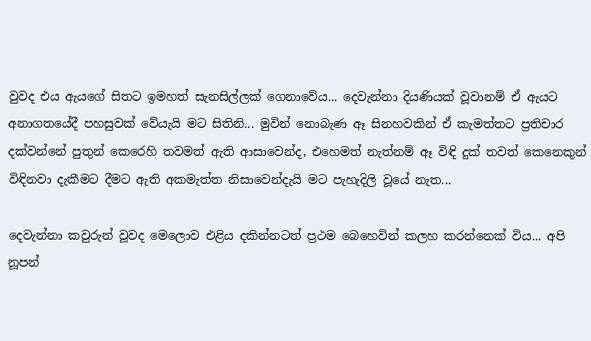වුවද එය ඇයගේ සිතට ඉමහත් සැනසිල්ලක් ගෙනාවේය... දෙවැන්නා දියණියක් වූවානම් ඒ ඇයට අනාගතයේදී පහසුවක් වේයැයි මට සිතිනි... මුවින් නොබැණ ඈ සිනහවකින් ඒ කැමත්තට ප්‍රතිචාර දක්වන්නේ පුතුන් කෙරෙහි තවමත් ඇති ආසාවෙන්ද, එහෙමත් නැත්නම් ඈ විඳි දුක් තවත් කෙනෙකුන් විඳිනවා දැකීමට දීමට ඇති අකමැත්ත නිසාවෙන්දැයි මට පැහැදිලි වූයේ නැත...

දෙවැන්නා කවුරුන් වූවද මෙලොව එළිය දකින්නටත් ප්‍රථම බෙහෙවින් කලහ කරන්නෙක් විය... අපි නූපන්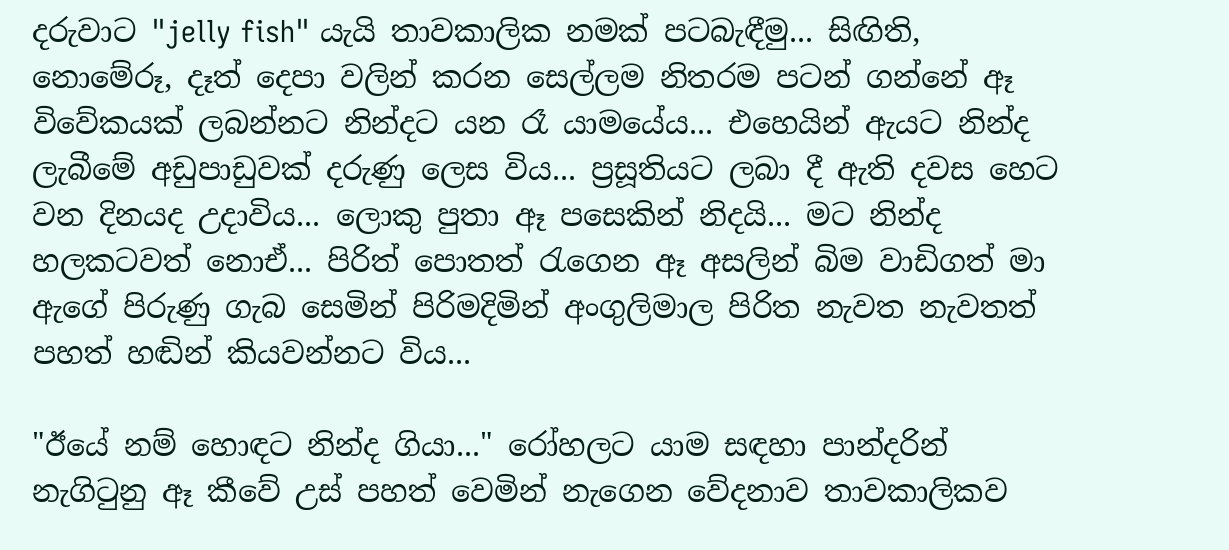දරුවාට "jelly fish" යැයි තාවකාලික නමක් පටබැඳීමු... සිඟිති, නොමේරූ, දෑත් දෙපා වලින් කරන සෙල්ලම නිතරම පටන් ගන්නේ ඈ විවේකයක් ලබන්නට නින්දට යන ‍රෑ යාමයේය... එහෙයින් ඇයට නින්ද ලැබීමේ අඩුපාඩුවක් දරුණු ලෙස විය... ප්‍රසූතියට ලබා දී ඇති දවස හෙට වන දිනයද උදාවිය... ලොකු පුතා ඈ පසෙකින් නිදයි... මට නින්ද හලකටවත් නොඒ... පිරිත් පොතත් ‍රැගෙන ඈ අසලින් බිම වාඩිගත් මා ඇගේ පිරුණු ගැබ සෙමින් පිරිමදිමින් අංගුලිමාල පිරිත නැවත නැවතත් පහත් හඬින් කියවන්නට විය...

"ඊයේ නම් හොඳට නින්ද ගියා..." රෝහලට යාම සඳහා පාන්දරින් නැගි‍ටුනු ඈ කීවේ උස් පහත් වෙමින් නැගෙන වේදනාව තාවකාලිකව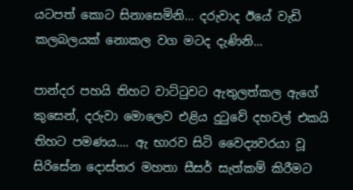යටපත් කොට සිනාසෙමිනි... දරුවාද ඊයේ වැඩි කලබලයක් නොකල වග මටද දැණිනි...

පාන්දර පහයි තිහට වාට්‍ටුවට ඇතුලත්කල ඇගේ කුසෙන්, දරුවා මොලෙව එළිය දු‍ටුවේ දහවල් එකයි තිහට පමණය.... ඇ භාරව සිටි වෛද්‍යවරයා වූ සිරිසේන දොස්තර මහතා සීසර් සැත්කම් කිරීමට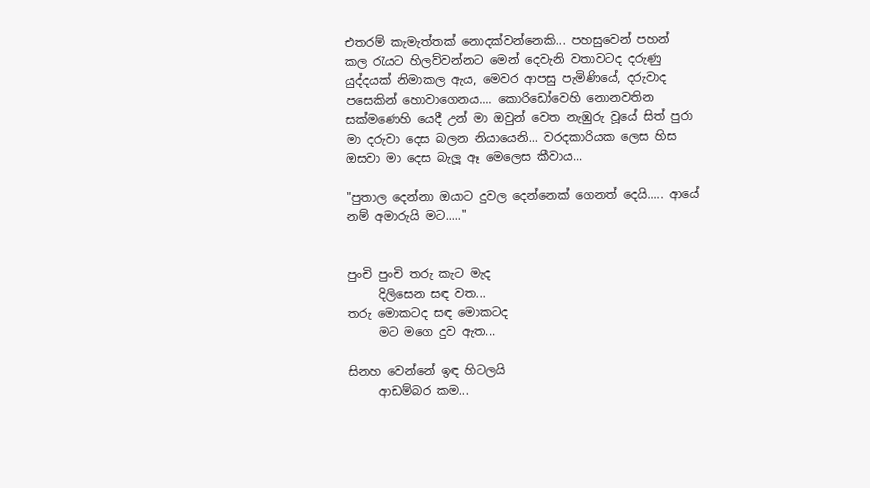එතරම් කැමැත්තක් නොදක්වන්නෙකි... පහසුවෙන් පහන් කල ‍රැයට හිලව්වන්නට මෙන් දෙවැනි වතාවටද දරුණු යුද්දයක් නිමාකල ඇය, මෙවර ආපසු පැමිණියේ, දරුවාද පසෙකින් හොවාගෙනය.... කොරිඩෝවෙහි නොනවතින සක්මණෙහි යෙදී උන් මා ඔවුන් වෙත නැඹුරු වූයේ සිත් පුරා මා දරුවා දෙස බලන නියායෙනි... වරදකාරියක ලෙස හිස ඔසවා මා දෙස බැලූ ඈ මෙලෙස කීවාය...

"පුතාල දෙන්නා ඔයාට දුවල දෙන්නෙක් ගෙනත් දෙයි..... ආයේ නම් අමාරුයි මට....."


පුංචි පුංචි තරු කැට මැද
     දිලිසෙන සඳ වත...
තරු මොකටද සඳ මොකටද
     මට මගෙ දුව ඇත...

සිනහ වෙන්නේ ඉඳ හිටලයි
     ආඩම්බර කම...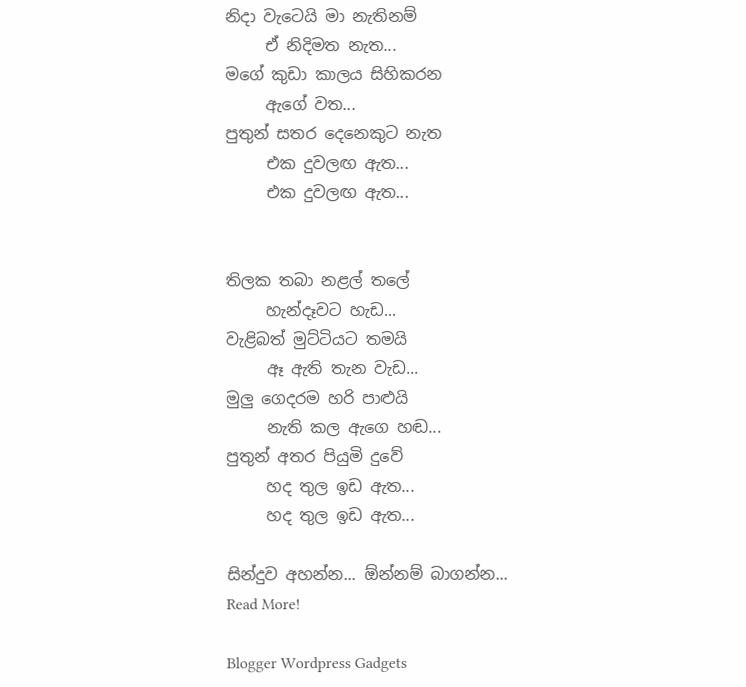නිදා වැටෙයි මා නැතිනම්
     ඒ නිදිමත නැත...
මගේ කුඩා කාලය සිහිකරන
     ඇගේ වත...
පුතුන් සතර දෙනෙකුට නැත
     එක දුවලඟ ඇත...
     එක දුවලඟ ඇත...


තිලක තබා නළල් තලේ
     හැන්දෑවට හැඩ...
වැළිබත් මුට්ටියට තමයි
     ඈ ඇති තැන වැඩ...
මුලු ගෙදරම හරි පාළුයි
     නැති කල ඇගෙ හඬ...
පුතුන් අතර පියුමි දුවේ
     හද තුල ඉඩ ඇත...
     හද තුල ඉඩ ඇත...

සින්දුව අහන්න... ඕන්නම් බාගන්න...
Read More!

Blogger Wordpress Gadgets